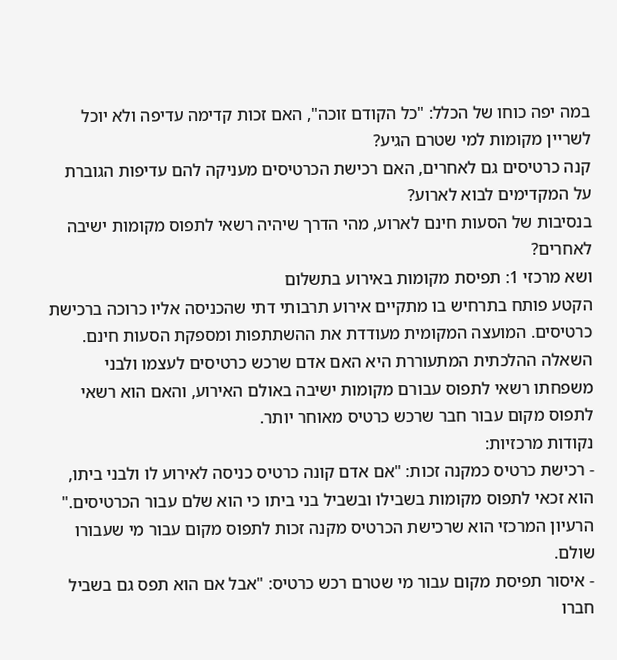במה יפה כוחו של הכלל: "כל הקודם זוכה", האם זכות קדימה עדיפה ולא יוכל לשריין מקומות למי שטרם הגיע?
קנה כרטיסים גם לאחרים, האם רכישת הכרטיסים מעניקה להם עדיפות הגוברת על המקדימים לבוא לארוע?
בנסיבות של הסעות חינם לארוע, מהי הדרך שיהיה רשאי לתפוס מקומות ישיבה לאחרים?
ושא מרכזי 1: תפיסת מקומות באירוע בתשלום
הקטע פותח בתרחיש בו מתקיים אירוע תרבותי דתי שהכניסה אליו כרוכה ברכישת כרטיסים. המועצה המקומית מעודדת את ההשתתפות ומספקת הסעות חינם. השאלה ההלכתית המתעוררת היא האם אדם שרכש כרטיסים לעצמו ולבני משפחתו רשאי לתפוס עבורם מקומות ישיבה באולם האירוע, והאם הוא רשאי לתפוס מקום עבור חבר שרכש כרטיס מאוחר יותר.
נקודות מרכזיות:
- רכישת כרטיס כמקנה זכות: "אם אדם קונה כרטיס כניסה לאירוע לו ולבני ביתו, הוא זכאי לתפוס מקומות בשבילו ובשביל בני ביתו כי הוא שלם עבור הכרטיסים." הרעיון המרכזי הוא שרכישת הכרטיס מקנה זכות לתפוס מקום עבור מי שעבורו שולם.
- איסור תפיסת מקום עבור מי שטרם רכש כרטיס: "אבל אם הוא תפס גם בשביל חברו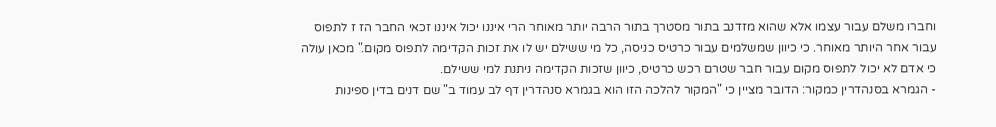וחברו משלם עבור עצמו אלא שהוא מזדנב בתור מסטרך בתור הרבה יותר מאוחר הרי איננו יכול איננו זכאי החבר הז ז לתפוס עבור אחר היותר מאוחר. כי כיוון שמשלמים עבור כרטיס כניסה, כל מי ששילם יש לו את זכות הקדימה לתפוס מקום." מכאן עולה כי אדם לא יכול לתפוס מקום עבור חבר שטרם רכש כרטיס, כיוון שזכות הקדימה ניתנת למי ששילם.
- הגמרא בסנהדרין כמקור: הדובר מציין כי "המקור להלכה הזו הוא בגמרא סנהדרין דף לב עמוד ב" שם דנים בדין ספינות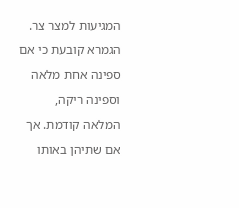המגיעות למצר צר. הגמרא קובעת כי אם ספינה אחת מלאה וספינה ריקה, המלאה קודמת. אך אם שתיהן באותו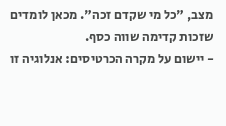מצב, "כל מי שקדם זכה". מכאן לומדים שזכות קדימה שווה כסף.
- יישום על מקרה הכרטיסים: אנלוגיה זו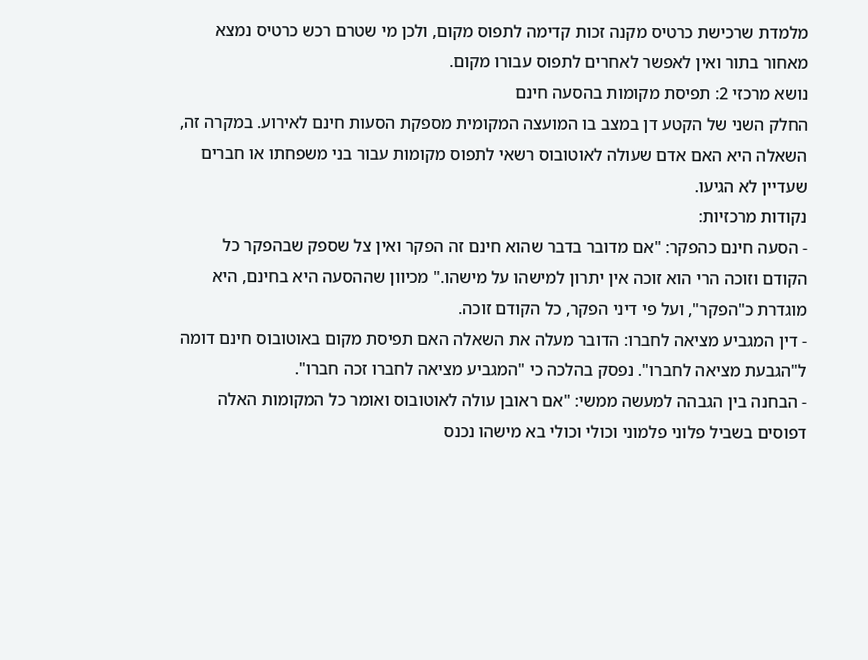מלמדת שרכישת כרטיס מקנה זכות קדימה לתפוס מקום, ולכן מי שטרם רכש כרטיס נמצא מאחור בתור ואין לאפשר לאחרים לתפוס עבורו מקום.
נושא מרכזי 2: תפיסת מקומות בהסעה חינם
החלק השני של הקטע דן במצב בו המועצה המקומית מספקת הסעות חינם לאירוע. במקרה זה, השאלה היא האם אדם שעולה לאוטובוס רשאי לתפוס מקומות עבור בני משפחתו או חברים שעדיין לא הגיעו.
נקודות מרכזיות:
- הסעה חינם כהפקר: "אם מדובר בדבר שהוא חינם זה הפקר ואין צל שספק שבהפקר כל הקודם וזוכה הרי הוא זוכה אין יתרון למישהו על מישהו." מכיוון שההסעה היא בחינם, היא מוגדרת כ"הפקר", ועל פי דיני הפקר, כל הקודם זוכה.
- דין המגביע מציאה לחברו: הדובר מעלה את השאלה האם תפיסת מקום באוטובוס חינם דומה ל"הגבעת מציאה לחברו". נפסק בהלכה כי "המגביע מציאה לחברו זכה חברו".
- הבחנה בין הגבהה למעשה ממשי: "אם ראובן עולה לאוטובוס ואומר כל המקומות האלה דפוסים בשביל פלוני פלמוני וכולי וכולי בא מישהו נכנס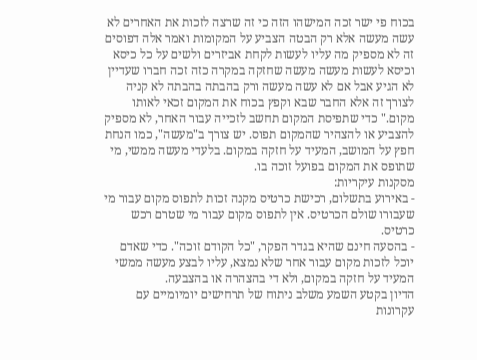בכוח פי ישר זכה המישהו הזה כי זה שרצה לזכות את האחרים לא עשה מעשה אלא רק הבטה הצביע על המקומות ואמר אלה דפוסים זה לא מספיק מה עליו לעשות לקחת אביזרים ולשים על כל כיסא וכיסא לעשות מעשה מעשה שחזקה במקרה כזה זכה חברו שעדיין לא הגיע אבל אם לא עשה מעשה ורק בהבתה בהבתה לא קניה לצורך זה אלא החבר שבא וקפץ בכוח את המקום זכאי לאותו מקום." כדי שתפיסת המקום תחשב לזכייה עבור האחר, לא מספיק להצביע או להצהיר שהמקום תפוס. יש צורך ב"מעשה", כמו הנחת חפץ על המושב, המעיד על חזקה במקום. בלעדי מעשה ממשי, מי שתופס את המקום בפועל זוכה בו.
מסקנות עיקריות:
- באירוע בתשלום, רכישת כרטיס מקנה זכות לתפוס מקום עבור מי שעבורו שולם הכרטיס. אין לתפוס מקום עבור מי שטרם רכש כרטיס.
- בהסעה חינם שהיא בגדר הפקר, "כל הקודם זוכה". כדי שאדם יוכל לזכות מקום עבור אחר שלא נמצא, עליו לבצע מעשה ממשי המעיד על חזקה במקום, ולא די בהצהרה או בהצבעה.
הדיון בקטע השמע משלב ניתוח של תרחישים יומיומיים עם עקרונות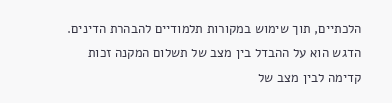הלכתיים, תוך שימוש במקורות תלמודיים להבהרת הדינים. הדגש הוא על ההבדל בין מצב של תשלום המקנה זכות קדימה לבין מצב של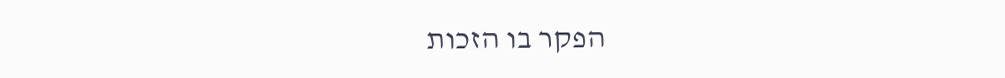הפקר בו הזכות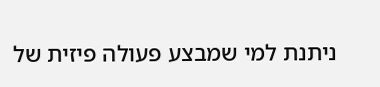ניתנת למי שמבצע פעולה פיזית של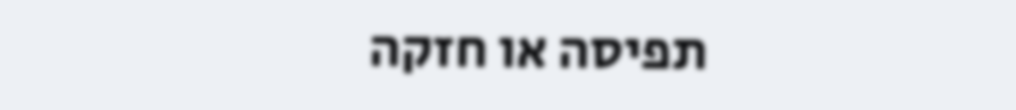תפיסה או חזקה